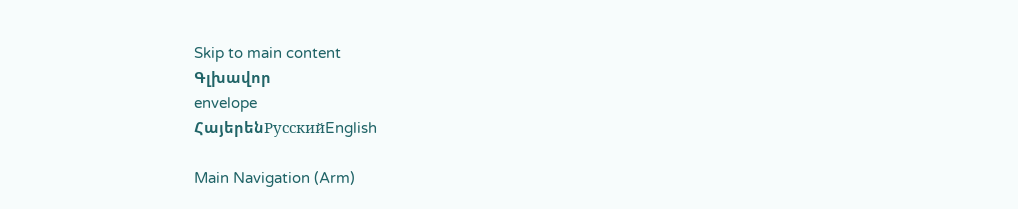Skip to main content
Գլխավոր
envelope
ՀայերենРусскийEnglish

Main Navigation (Arm)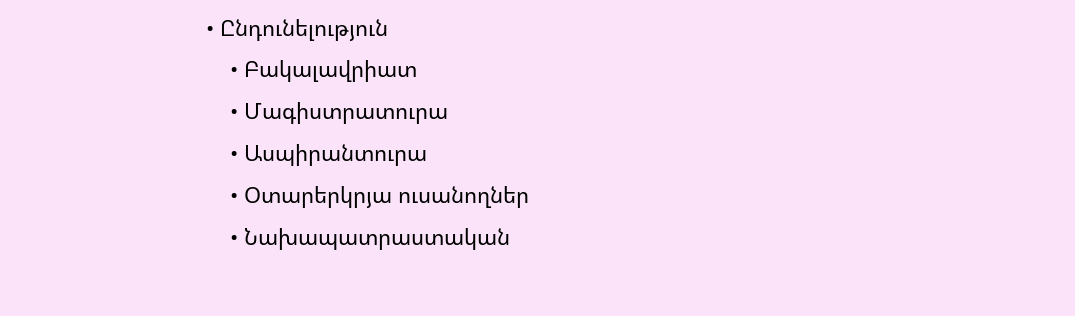• Ընդունելություն
    • Բակալավրիատ
    • Մագիստրատուրա
    • Ասպիրանտուրա
    • Օտարերկրյա ուսանողներ
    • Նախապատրաստական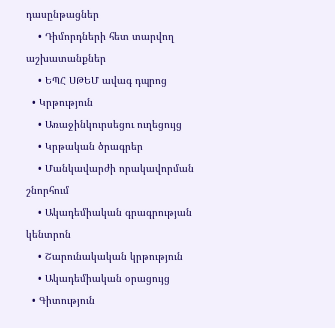դասընթացներ
    • Դիմորդների հետ տարվող աշխատանքներ
    • ԵՊՀ ՍԹԵՄ ավագ դպրոց
  • Կրթություն
    • Առաջինկուրսեցու ուղեցույց
    • Կրթական ծրագրեր
    • Մանկավարժի որակավորման շնորհում
    • Ակադեմիական գրագրության կենտրոն
    • Շարունակական կրթություն
    • Ակադեմիական օրացույց
  • Գիտություն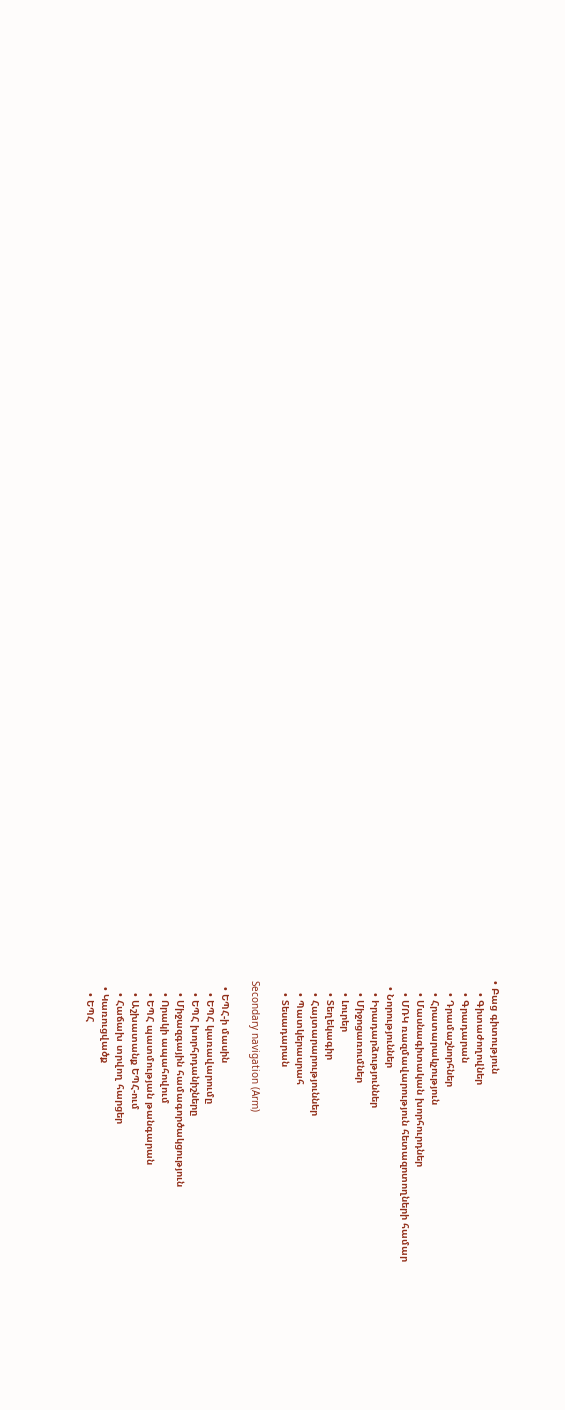• Բաց գիտություն
    • Գիտաժողովներ
    • Գրադարան
    • Դրամաշնորհներ
    • Հրատարակչություն
    • Մասնագիտական խորհուրդներ
    • ՄՌԿ ռազմավարություն հետազոտողների համար
  • Նորություններ
    • Իրադարձություններ
    • Միջոցառումներ
    • Լուրեր
    • Տեղեկագիր
    • Հայտարարություններ
    • Պատկերասրահ
    • Տեսադարան

Secondary navigation (Arm)

  • ԵՊՀ-ի մասին
    • ԵՊՀ կառավարումը
    • ԵՊՀ խորհրդանիշները
    • Միջազգային համագործակցություն
    • Որակի ապահովում
    • ԵՊՀ պատմության թանգարան
    • Աշխատանք ԵՊՀ-ում
    • Հաճախ տրվող հարցեր
  • Կառուցվածք
    • ԵՊՀ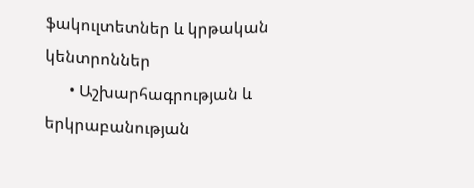ֆակուլտետներ և կրթական կենտրոններ
      • Աշխարհագրության և երկրաբանության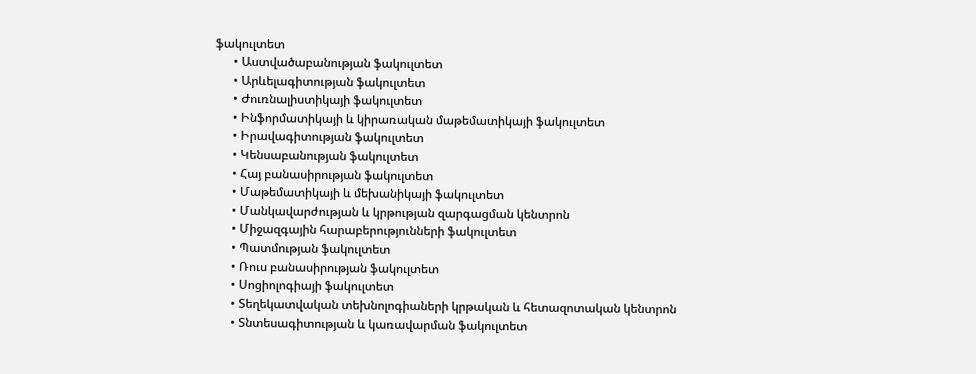ֆակուլտետ
      • Աստվածաբանության ֆակուլտետ
      • Արևելագիտության ֆակուլտետ
      • Ժուռնալիստիկայի ֆակուլտետ
      • Ինֆորմատիկայի և կիրառական մաթեմատիկայի ֆակուլտետ
      • Իրավագիտության ֆակուլտետ
      • Կենսաբանության ֆակուլտետ
      • Հայ բանասիրության ֆակուլտետ
      • Մաթեմատիկայի և մեխանիկայի ֆակուլտետ
      • Մանկավարժության և կրթության զարգացման կենտրոն
      • Միջազգային հարաբերությունների ֆակուլտետ
      • Պատմության ֆակուլտետ
      • Ռուս բանասիրության ֆակուլտետ
      • Սոցիոլոգիայի ֆակուլտետ
      • Տեղեկատվական տեխնոլոգիաների կրթական և հետազոտական կենտրոն
      • Տնտեսագիտության և կառավարման ֆակուլտետ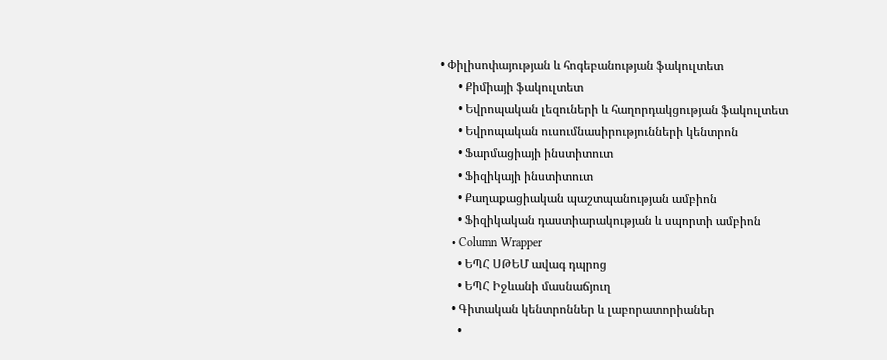• Փիլիսոփայության և հոգեբանության ֆակուլտետ
      • Քիմիայի ֆակուլտետ
      • Եվրոպական լեզուների և հաղորդակցության ֆակուլտետ
      • Եվրոպական ուսումնասիրությունների կենտրոն
      • Ֆարմացիայի ինստիտուտ
      • Ֆիզիկայի ինստիտուտ
      • Քաղաքացիական պաշտպանության ամբիոն
      • Ֆիզիկական դաստիարակության և սպորտի ամբիոն
    • Column Wrapper
      • ԵՊՀ ՍԹԵՄ ավագ դպրոց
      • ԵՊՀ Իջևանի մասնաճյուղ
    • Գիտական կենտրոններ և լաբորատորիաներ
      •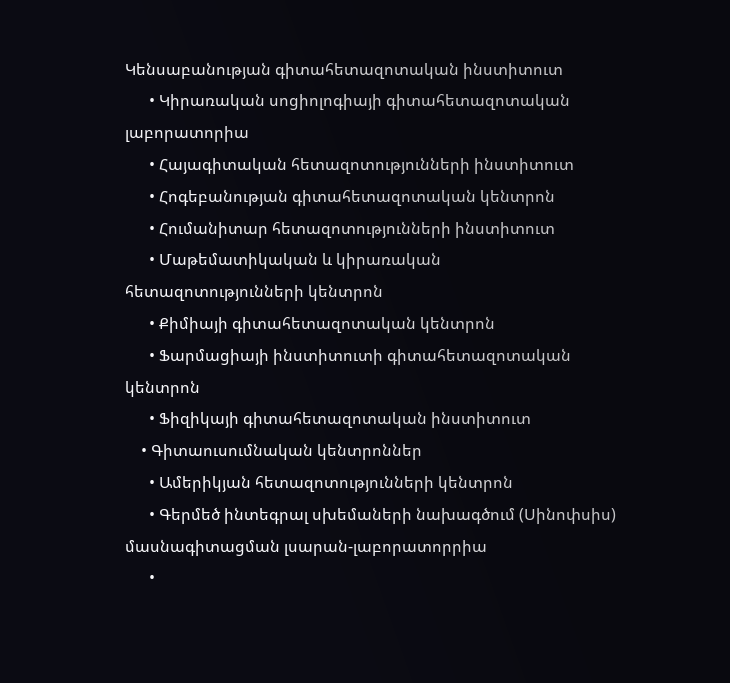Կենսաբանության գիտահետազոտական ինստիտուտ
      • Կիրառական սոցիոլոգիայի գիտահետազոտական լաբորատորիա
      • Հայագիտական հետազոտությունների ինստիտուտ
      • Հոգեբանության գիտահետազոտական կենտրոն
      • Հումանիտար հետազոտությունների ինստիտուտ
      • Մաթեմատիկական և կիրառական հետազոտությունների կենտրոն
      • Քիմիայի գիտահետազոտական կենտրոն
      • Ֆարմացիայի ինստիտուտի գիտահետազոտական կենտրոն
      • Ֆիզիկայի գիտահետազոտական ինստիտուտ
    • Գիտաուսումնական կենտրոններ
      • Ամերիկյան հետազոտությունների կենտրոն
      • Գերմեծ ինտեգրալ սխեմաների նախագծում (Սինոփսիս) մասնագիտացման լսարան-լաբորատորրիա
      •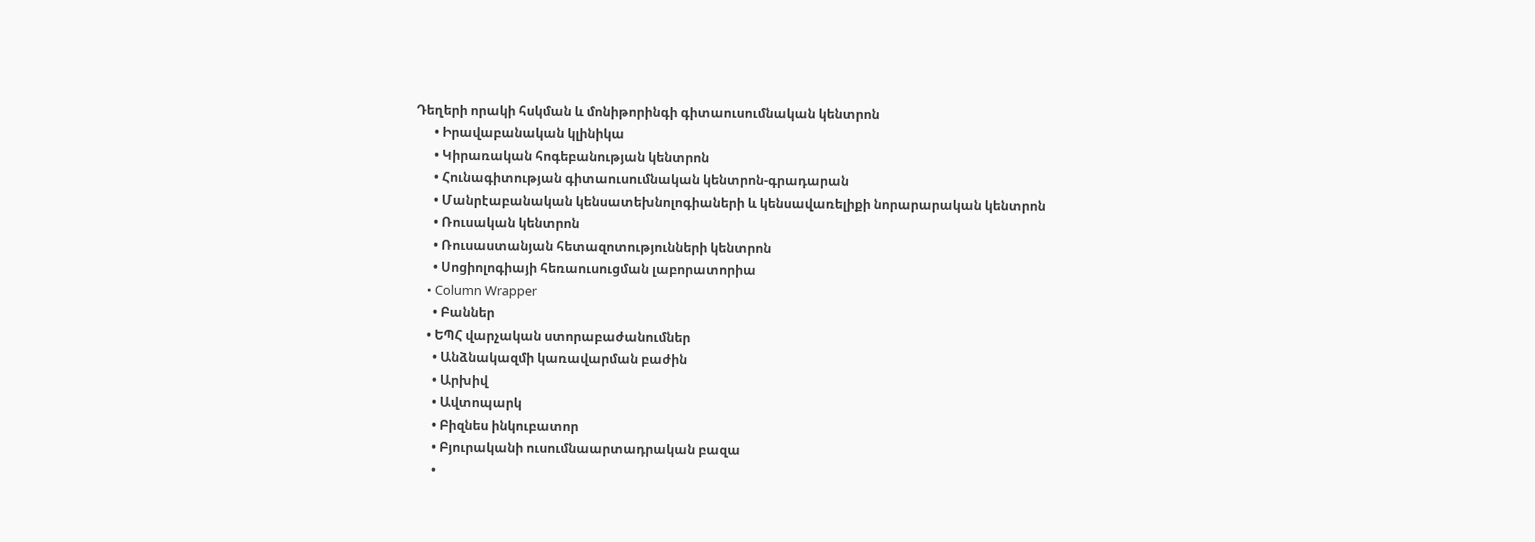Դեղերի որակի հսկման և մոնիթորինգի գիտաուսումնական կենտրոն
      • Իրավաբանական կլինիկա
      • Կիրառական հոգեբանության կենտրոն
      • Հունագիտության գիտաուսումնական կենտրոն-գրադարան
      • Մանրէաբանական կենսատեխնոլոգիաների և կենսավառելիքի նորարարական կենտրոն
      • Ռուսական կենտրոն
      • Ռուսաստանյան հետազոտությունների կենտրոն
      • Սոցիոլոգիայի հեռաուսուցման լաբորատորիա
    • Column Wrapper
      • Բաններ
    • ԵՊՀ վարչական ստորաբաժանումներ
      • Անձնակազմի կառավարման բաժին
      • Արխիվ
      • Ավտոպարկ
      • Բիզնես ինկուբատոր
      • Բյուրականի ուսումնաարտադրական բազա
      •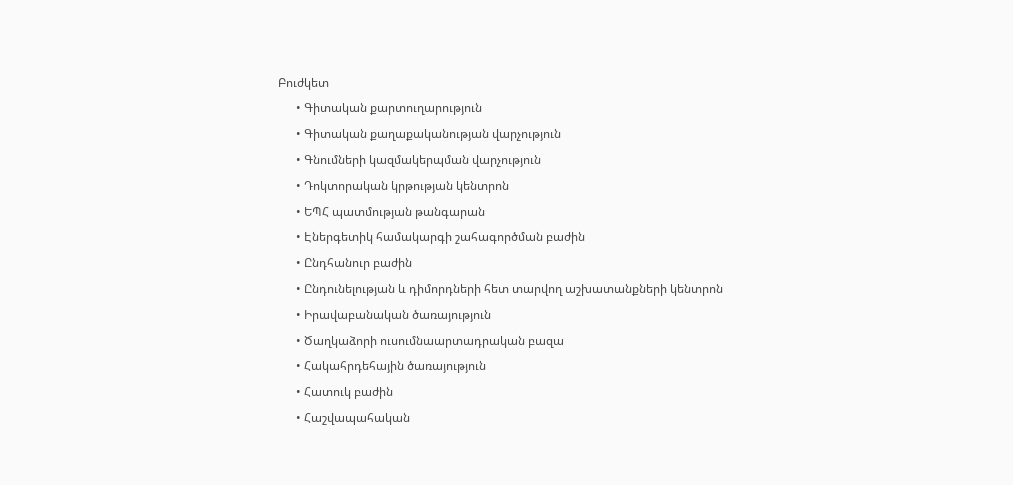Բուժկետ
      • Գիտական քարտուղարություն
      • Գիտական քաղաքականության վարչություն
      • Գնումների կազմակերպման վարչություն
      • Դոկտորական կրթության կենտրոն
      • ԵՊՀ պատմության թանգարան
      • Էներգետիկ համակարգի շահագործման բաժին
      • Ընդհանուր բաժին
      • Ընդունելության և դիմորդների հետ տարվող աշխատանքների կենտրոն
      • Իրավաբանական ծառայություն
      • Ծաղկաձորի ուսումնաարտադրական բազա
      • Հակահրդեհային ծառայություն
      • Հատուկ բաժին
      • Հաշվապահական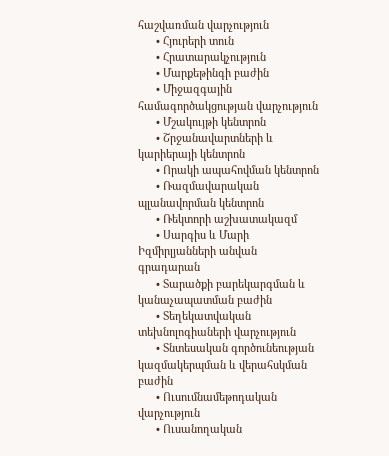հաշվառման վարչություն
      • Հյուրերի տուն
      • Հրատարակչություն
      • Մարքեթինգի բաժին
      • Միջազգային համագործակցության վարչություն
      • Մշակույթի կենտրոն
      • Շրջանավարտների և կարիերայի կենտրոն
      • Որակի ապահովման կենտրոն
      • Ռազմավարական պլանավորման կենտրոն
      • Ռեկտորի աշխատակազմ
      • Սարգիս և Մարի Իզմիրլյանների անվան գրադարան
      • Տարածքի բարեկարգման և կանաչապատման բաժին
      • Տեղեկատվական տեխնոլոգիաների վարչություն
      • Տնտեսական գործունեության կազմակերպման և վերահսկման բաժին
      • Ուսումնամեթոդական վարչություն
      • Ուսանողական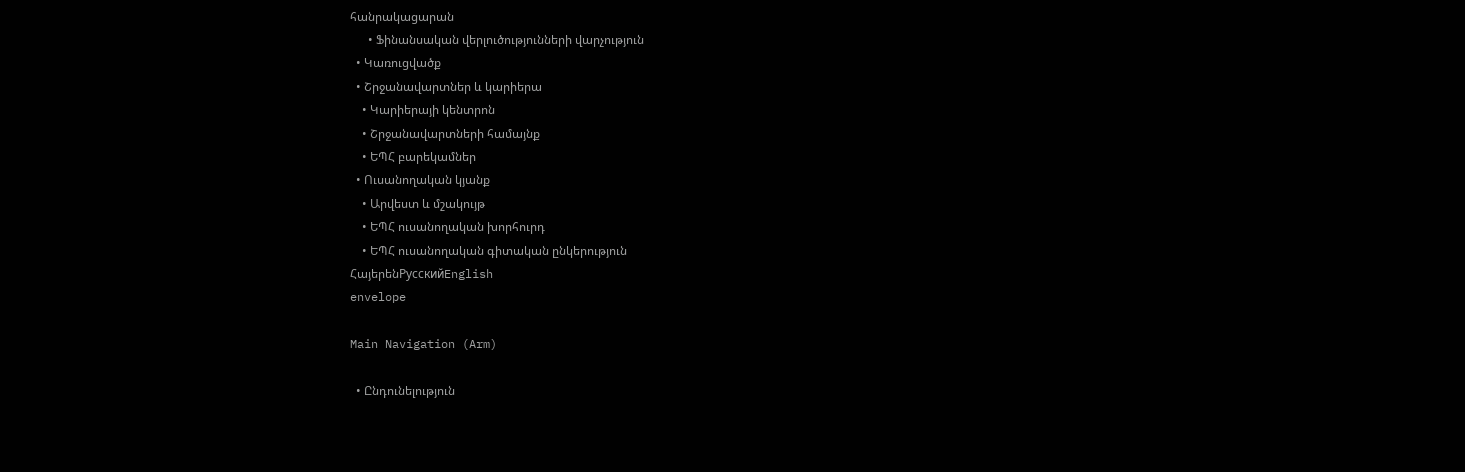հանրակացարան
      • Ֆինանսական վերլուծությունների վարչություն
  • Կառուցվածք
  • Շրջանավարտներ և կարիերա
    • Կարիերայի կենտրոն
    • Շրջանավարտների համայնք
    • ԵՊՀ բարեկամներ
  • Ուսանողական կյանք
    • Արվեստ և մշակույթ
    • ԵՊՀ ուսանողական խորհուրդ
    • ԵՊՀ ուսանողական գիտական ընկերություն
ՀայերենРусскийEnglish
envelope

Main Navigation (Arm)

  • Ընդունելություն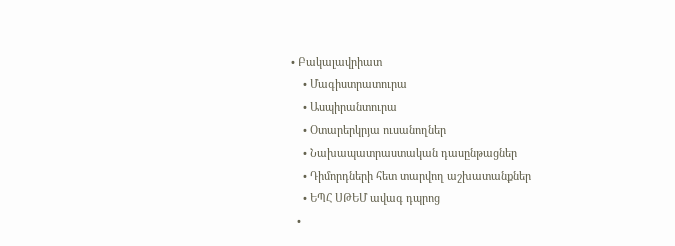• Բակալավրիատ
    • Մագիստրատուրա
    • Ասպիրանտուրա
    • Օտարերկրյա ուսանողներ
    • Նախապատրաստական դասընթացներ
    • Դիմորդների հետ տարվող աշխատանքներ
    • ԵՊՀ ՍԹԵՄ ավագ դպրոց
  •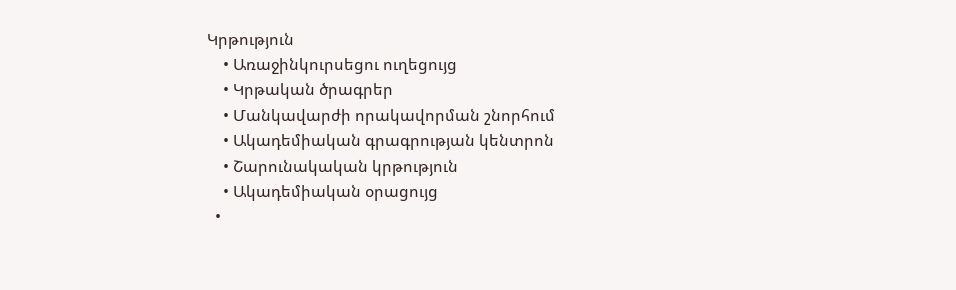Կրթություն
    • Առաջինկուրսեցու ուղեցույց
    • Կրթական ծրագրեր
    • Մանկավարժի որակավորման շնորհում
    • Ակադեմիական գրագրության կենտրոն
    • Շարունակական կրթություն
    • Ակադեմիական օրացույց
  •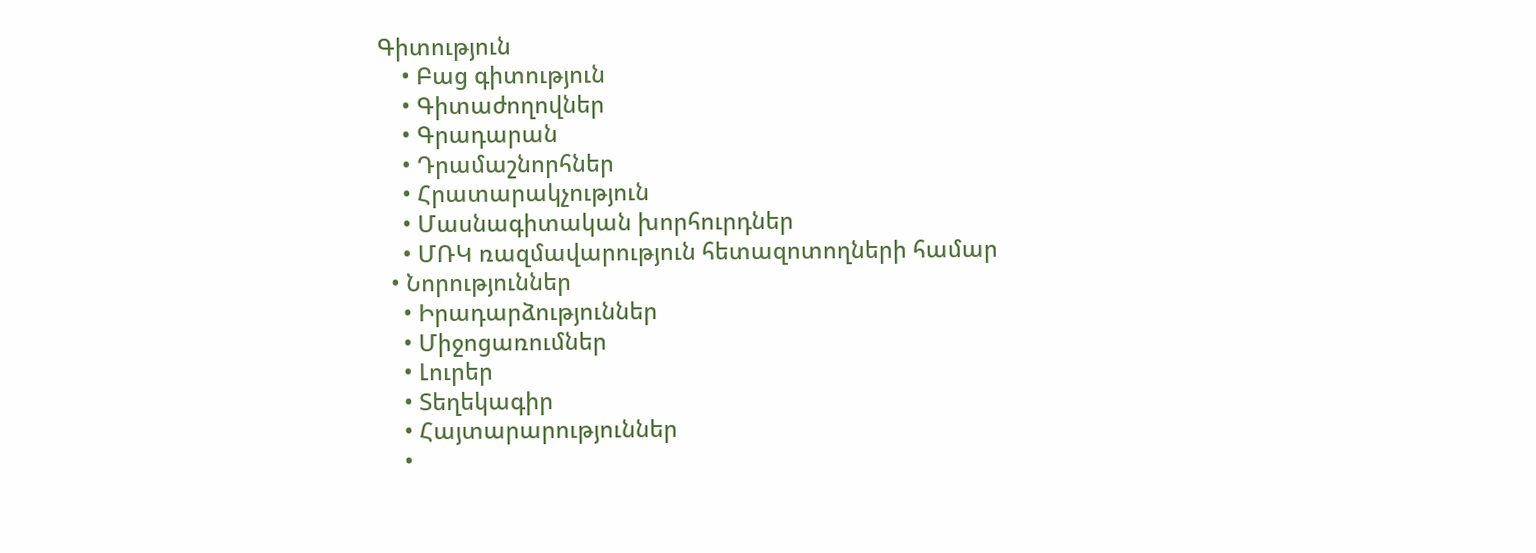Գիտություն
    • Բաց գիտություն
    • Գիտաժողովներ
    • Գրադարան
    • Դրամաշնորհներ
    • Հրատարակչություն
    • Մասնագիտական խորհուրդներ
    • ՄՌԿ ռազմավարություն հետազոտողների համար
  • Նորություններ
    • Իրադարձություններ
    • Միջոցառումներ
    • Լուրեր
    • Տեղեկագիր
    • Հայտարարություններ
    •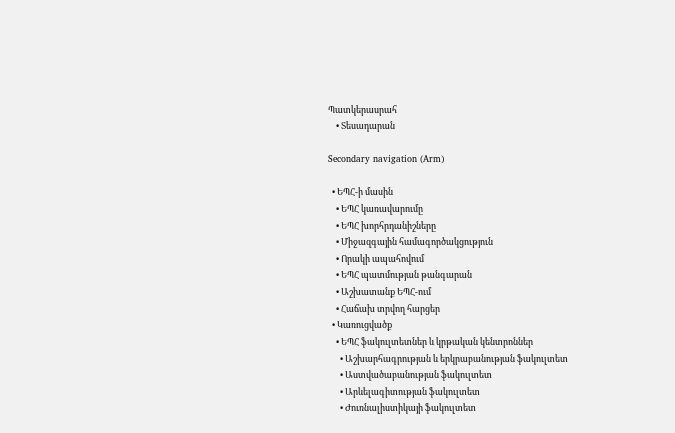Պատկերասրահ
    • Տեսադարան

Secondary navigation (Arm)

  • ԵՊՀ-ի մասին
    • ԵՊՀ կառավարումը
    • ԵՊՀ խորհրդանիշները
    • Միջազգային համագործակցություն
    • Որակի ապահովում
    • ԵՊՀ պատմության թանգարան
    • Աշխատանք ԵՊՀ-ում
    • Հաճախ տրվող հարցեր
  • Կառուցվածք
    • ԵՊՀ ֆակուլտետներ և կրթական կենտրոններ
      • Աշխարհագրության և երկրաբանության ֆակուլտետ
      • Աստվածաբանության ֆակուլտետ
      • Արևելագիտության ֆակուլտետ
      • Ժուռնալիստիկայի ֆակուլտետ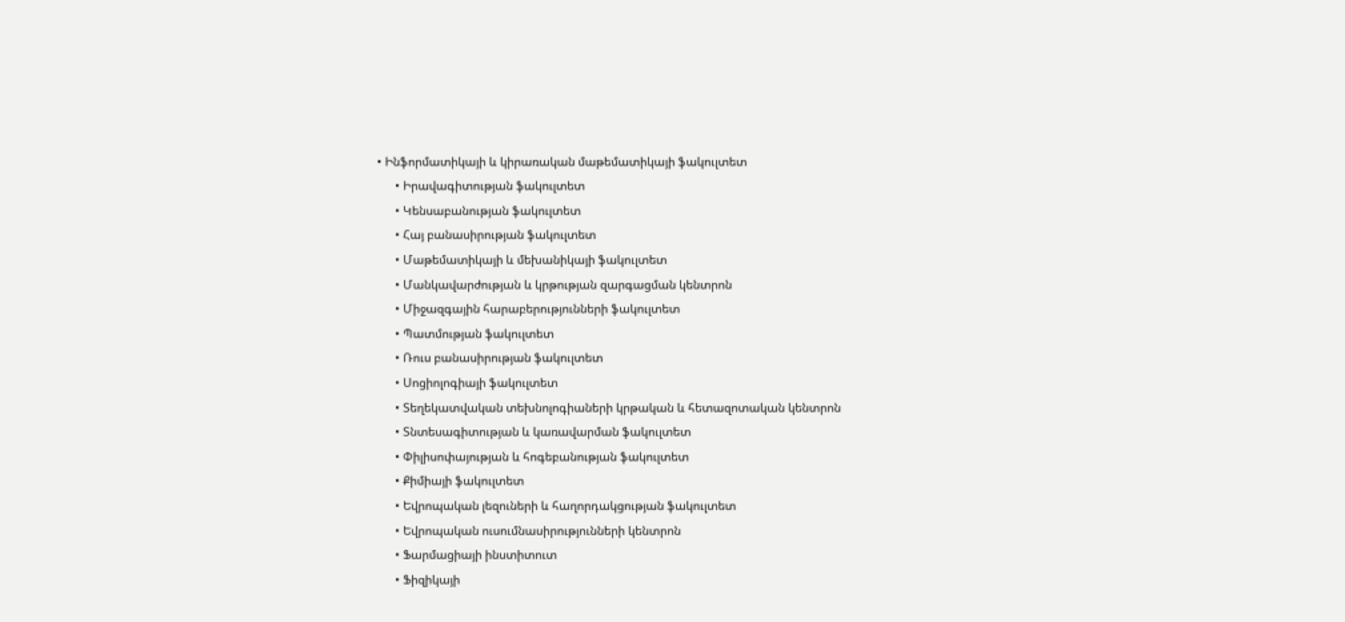• Ինֆորմատիկայի և կիրառական մաթեմատիկայի ֆակուլտետ
      • Իրավագիտության ֆակուլտետ
      • Կենսաբանության ֆակուլտետ
      • Հայ բանասիրության ֆակուլտետ
      • Մաթեմատիկայի և մեխանիկայի ֆակուլտետ
      • Մանկավարժության և կրթության զարգացման կենտրոն
      • Միջազգային հարաբերությունների ֆակուլտետ
      • Պատմության ֆակուլտետ
      • Ռուս բանասիրության ֆակուլտետ
      • Սոցիոլոգիայի ֆակուլտետ
      • Տեղեկատվական տեխնոլոգիաների կրթական և հետազոտական կենտրոն
      • Տնտեսագիտության և կառավարման ֆակուլտետ
      • Փիլիսոփայության և հոգեբանության ֆակուլտետ
      • Քիմիայի ֆակուլտետ
      • Եվրոպական լեզուների և հաղորդակցության ֆակուլտետ
      • Եվրոպական ուսումնասիրությունների կենտրոն
      • Ֆարմացիայի ինստիտուտ
      • Ֆիզիկայի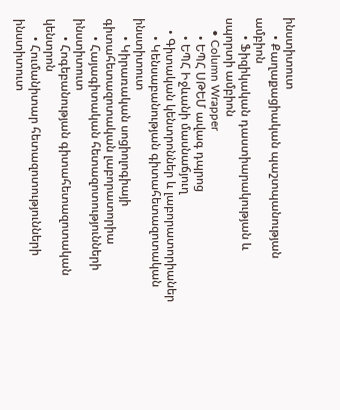ինստիտուտ
      • Քաղաքացիական պաշտպանության ամբիոն
      • Ֆիզիկական դաստիարակության և սպորտի ամբիոն
    • Column Wrapper
      • ԵՊՀ ՍԹԵՄ ավագ դպրոց
      • ԵՊՀ Իջևանի մասնաճյուղ
    • Գիտական կենտրոններ և լաբորատորիաներ
      • Կենսաբանության գիտահետազոտական ինստիտուտ
      • Կիրառական սոցիոլոգիայի գիտահետազոտական լաբորատորիա
      • Հայագիտական հետազոտությունների ինստիտուտ
      • Հոգեբանության գիտահետազոտական կենտրոն
      • Հումանիտար հետազոտությունների ինստիտուտ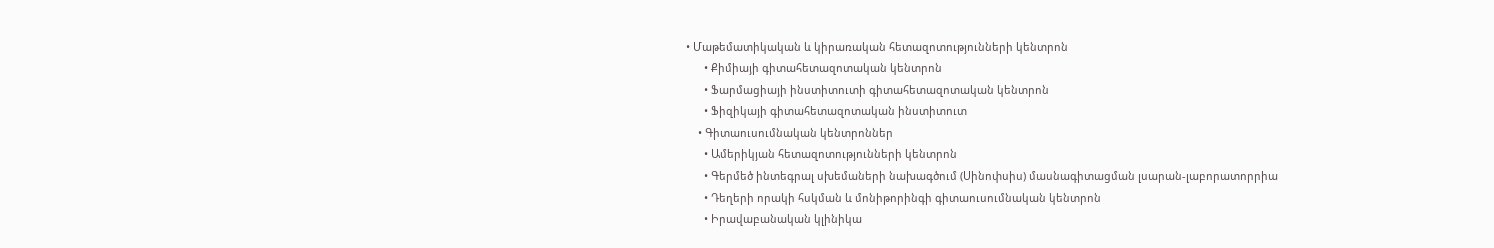• Մաթեմատիկական և կիրառական հետազոտությունների կենտրոն
      • Քիմիայի գիտահետազոտական կենտրոն
      • Ֆարմացիայի ինստիտուտի գիտահետազոտական կենտրոն
      • Ֆիզիկայի գիտահետազոտական ինստիտուտ
    • Գիտաուսումնական կենտրոններ
      • Ամերիկյան հետազոտությունների կենտրոն
      • Գերմեծ ինտեգրալ սխեմաների նախագծում (Սինոփսիս) մասնագիտացման լսարան-լաբորատորրիա
      • Դեղերի որակի հսկման և մոնիթորինգի գիտաուսումնական կենտրոն
      • Իրավաբանական կլինիկա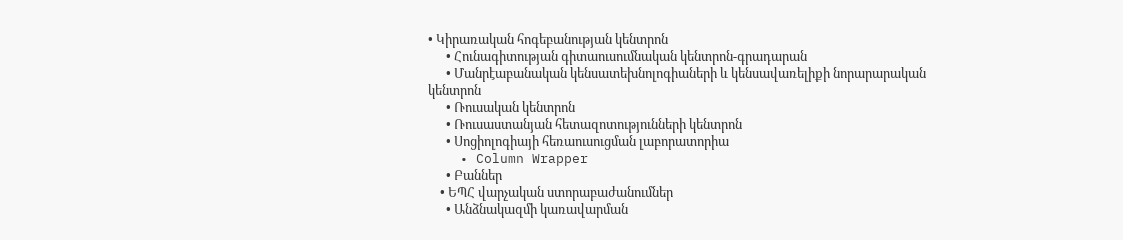• Կիրառական հոգեբանության կենտրոն
      • Հունագիտության գիտաուսումնական կենտրոն-գրադարան
      • Մանրէաբանական կենսատեխնոլոգիաների և կենսավառելիքի նորարարական կենտրոն
      • Ռուսական կենտրոն
      • Ռուսաստանյան հետազոտությունների կենտրոն
      • Սոցիոլոգիայի հեռաուսուցման լաբորատորիա
    • Column Wrapper
      • Բաններ
    • ԵՊՀ վարչական ստորաբաժանումներ
      • Անձնակազմի կառավարման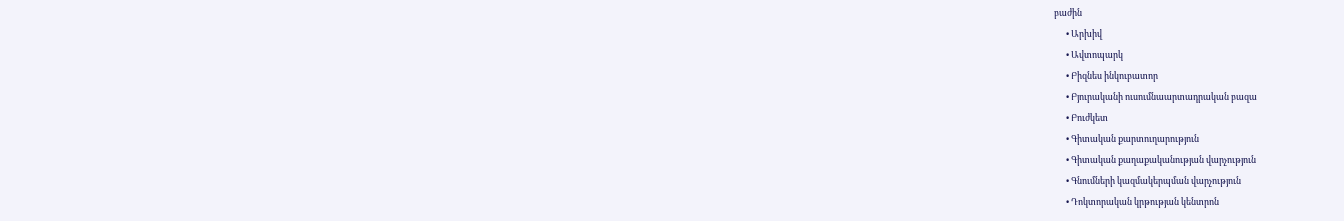բաժին
      • Արխիվ
      • Ավտոպարկ
      • Բիզնես ինկուբատոր
      • Բյուրականի ուսումնաարտադրական բազա
      • Բուժկետ
      • Գիտական քարտուղարություն
      • Գիտական քաղաքականության վարչություն
      • Գնումների կազմակերպման վարչություն
      • Դոկտորական կրթության կենտրոն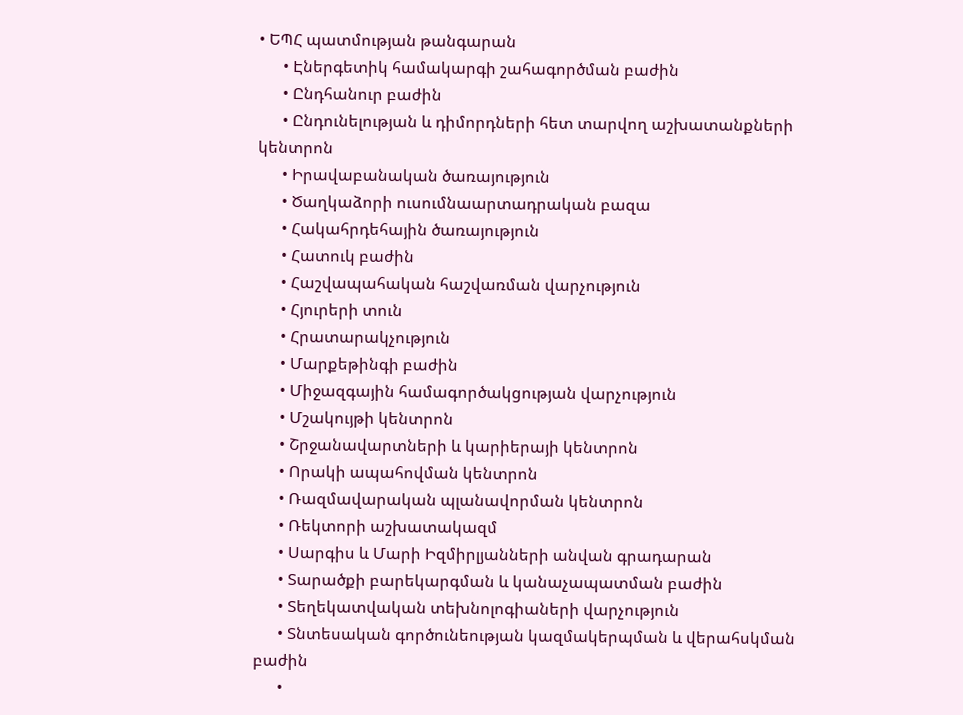• ԵՊՀ պատմության թանգարան
      • Էներգետիկ համակարգի շահագործման բաժին
      • Ընդհանուր բաժին
      • Ընդունելության և դիմորդների հետ տարվող աշխատանքների կենտրոն
      • Իրավաբանական ծառայություն
      • Ծաղկաձորի ուսումնաարտադրական բազա
      • Հակահրդեհային ծառայություն
      • Հատուկ բաժին
      • Հաշվապահական հաշվառման վարչություն
      • Հյուրերի տուն
      • Հրատարակչություն
      • Մարքեթինգի բաժին
      • Միջազգային համագործակցության վարչություն
      • Մշակույթի կենտրոն
      • Շրջանավարտների և կարիերայի կենտրոն
      • Որակի ապահովման կենտրոն
      • Ռազմավարական պլանավորման կենտրոն
      • Ռեկտորի աշխատակազմ
      • Սարգիս և Մարի Իզմիրլյանների անվան գրադարան
      • Տարածքի բարեկարգման և կանաչապատման բաժին
      • Տեղեկատվական տեխնոլոգիաների վարչություն
      • Տնտեսական գործունեության կազմակերպման և վերահսկման բաժին
      •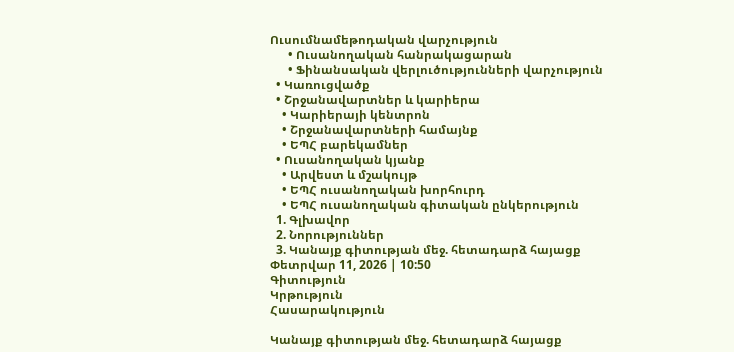Ուսումնամեթոդական վարչություն
      • Ուսանողական հանրակացարան
      • Ֆինանսական վերլուծությունների վարչություն
  • Կառուցվածք
  • Շրջանավարտներ և կարիերա
    • Կարիերայի կենտրոն
    • Շրջանավարտների համայնք
    • ԵՊՀ բարեկամներ
  • Ուսանողական կյանք
    • Արվեստ և մշակույթ
    • ԵՊՀ ուսանողական խորհուրդ
    • ԵՊՀ ուսանողական գիտական ընկերություն
  1. Գլխավոր
  2. Նորություններ
  3. Կանայք գիտության մեջ. հետադարձ հայացք
Փետրվար 11, 2026 | 10:50
Գիտություն
Կրթություն
Հասարակություն

Կանայք գիտության մեջ. հետադարձ հայացք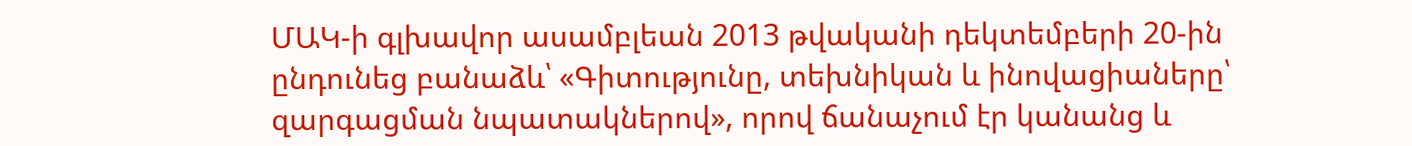ՄԱԿ-ի գլխավոր ասամբլեան 2013 թվականի դեկտեմբերի 20-ին ընդունեց բանաձև՝ «Գիտությունը, տեխնիկան և ինովացիաները՝ զարգացման նպատակներով», որով ճանաչում էր կանանց և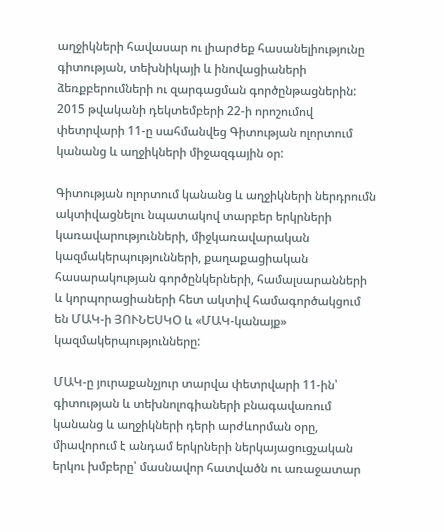աղջիկների հավասար ու լիարժեք հասանելիությունը գիտության, տեխնիկայի և ինովացիաների ձեռքբերումների ու զարգացման գործընթացներին: 2015 թվականի դեկտեմբերի 22-ի որոշումով փետրվարի 11-ը սահմանվեց Գիտության ոլորտում կանանց և աղջիկների միջազգային օր:

Գիտության ոլորտում կանանց և աղջիկների ներդրումն ակտիվացնելու նպատակով տարբեր երկրների կառավարությունների, միջկառավարական կազմակերպությունների, քաղաքացիական հասարակության գործընկերների, համալսարանների և կորպորացիաների հետ ակտիվ համագործակցում են ՄԱԿ-ի ՅՈՒՆԵՍԿՕ և «ՄԱԿ-կանայք» կազմակերպությունները:

ՄԱԿ-ը յուրաքանչյուր տարվա փետրվարի 11-ին՝ գիտության և տեխնոլոգիաների բնագավառում կանանց և աղջիկների դերի արժևորման օրը, միավորում է անդամ երկրների ներկայացուցչական երկու խմբերը՝ մասնավոր հատվածն ու առաջատար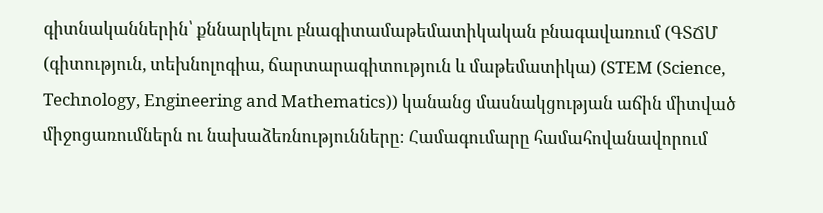գիտնականներին՝ քննարկելու բնագիտամաթեմատիկական բնագավառում (ԳՏՃՄ (գիտություն, տեխնոլոգիա, ճարտարագիտություն և մաթեմատիկա) (STEM (Science, Technology, Engineering and Mathematics)) կանանց մասնակցության աճին միտված միջոցառումներն ու նախաձեռնությունները։ Համագումարը համահովանավորում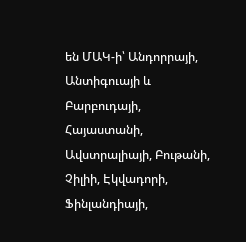են ՄԱԿ-ի՝ Անդորրայի, Անտիգուայի և Բարբուդայի, Հայաստանի, Ավստրալիայի, Բութանի, Չիլիի, Էկվադորի, Ֆինլանդիայի,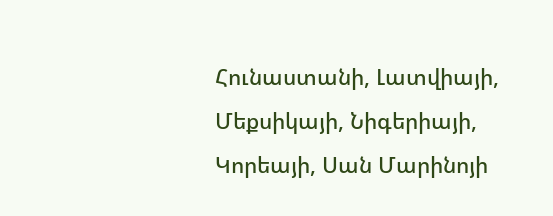Հունաստանի, Լատվիայի, Մեքսիկայի, Նիգերիայի, Կորեայի, Սան Մարինոյի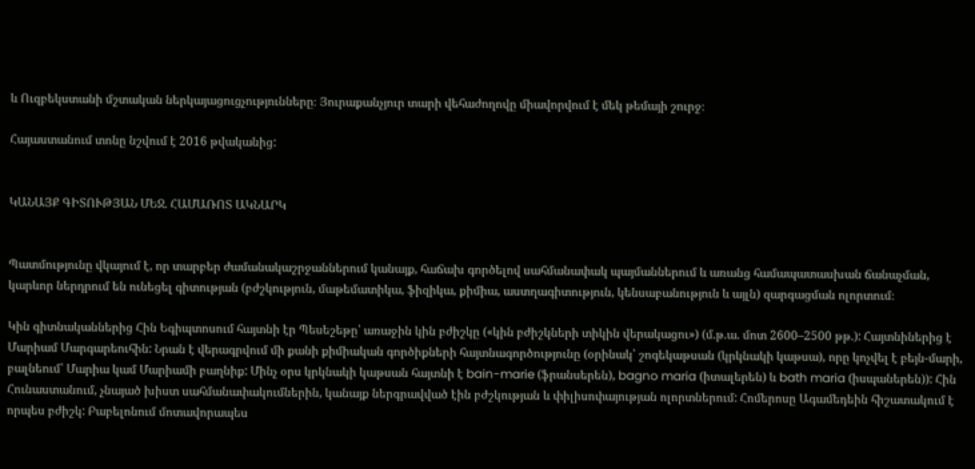և Ուզբեկստանի մշտական ներկայացուցչությունները։ Յուրաքանչյուր տարի վեհաժողովը միավորվում է մեկ թեմայի շուրջ։

Հայաստանում տոնը նշվում է 2016 թվականից:


ԿԱՆԱՅՔ ԳԻՏՈՒԹՅԱՆ ՄԵՋ. ՀԱՄԱՌՈՏ ԱԿՆԱՐԿ


Պատմությունը վկայում է, որ տարբեր ժամանակաշրջաններում կանայք, հաճախ գործելով սահմանափակ պայմաններում և առանց համապատասխան ճանաչման, կարևոր ներդրում են ունեցել գիտության (բժշկություն, մաթեմատիկա, ֆիզիկա, քիմիա, աստղագիտություն, կենսաբանություն և այլն) զարգացման ոլորտում։

Կին գիտնականներից Հին Եգիպտոսում հայտնի էր Պեսեշեթը՝ առաջին կին բժիշկը («կին բժիշկների տիկին վերակացու») (մ.թ.ա. մոտ 2600–2500 թթ.): Հայտնիներից է Մարիամ Մարգարեուհին: Նրան է վերագրվում մի քանի քիմիական գործիքների հայտնագործությունը (օրինակ՝ շոգեկաթսան (կրկնակի կաթսա), որը կոչվել է բեյն-մարի, բալնեում՝ Մարիա կամ Մարիամի բաղնիք: Մինչ օրս կրկնակի կաթսան հայտնի է bain-marie (ֆրանսերեն), bagno maria (իտալերեն) և bath maria (իսպաներեն)): Հին Հունաստանում, չնայած խիստ սահմանափակումներին, կանայք ներգրավված էին բժշկության և փիլիսոփայության ոլորտներում: Հոմերոսը Ագամեդեին հիշատակում է որպես բժիշկ: Բաբելոնում մոտավորապես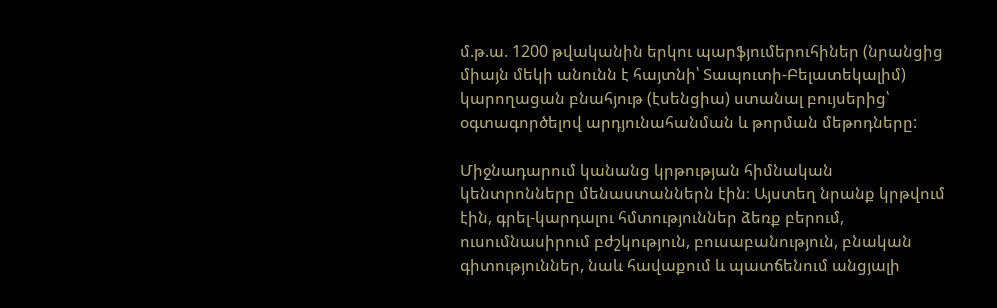մ.թ.ա. 1200 թվականին երկու պարֆյումերուհիներ (նրանցից միայն մեկի անունն է հայտնի՝ Տապուտի-Բելատեկալիմ) կարողացան բնահյութ (էսենցիա) ստանալ բույսերից՝ օգտագործելով արդյունահանման և թորման մեթոդները:

Միջնադարում կանանց կրթության հիմնական կենտրոնները մենաստաններն էին։ Այստեղ նրանք կրթվում էին, գրել-կարդալու հմտություններ ձեռք բերում, ուսումնասիրում բժշկություն, բուսաբանություն, բնական գիտություններ, նաև հավաքում և պատճենում անցյալի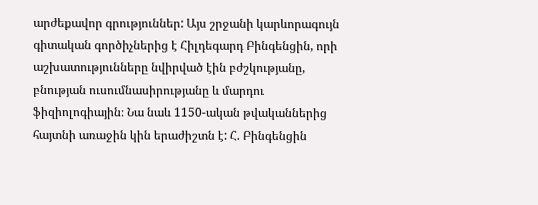արժեքավոր գրություններ: Այս շրջանի կարևորագույն գիտական գործիչներից է Հիլդեգարդ Բինգենցին, որի աշխատությունները նվիրված էին բժշկությանը, բնության ուսումնասիրությանը և մարդու ֆիզիոլոգիային։ Նա նաև 1150-ական թվականներից հայտնի առաջին կին երաժիշտն է: Հ. Բինգենցին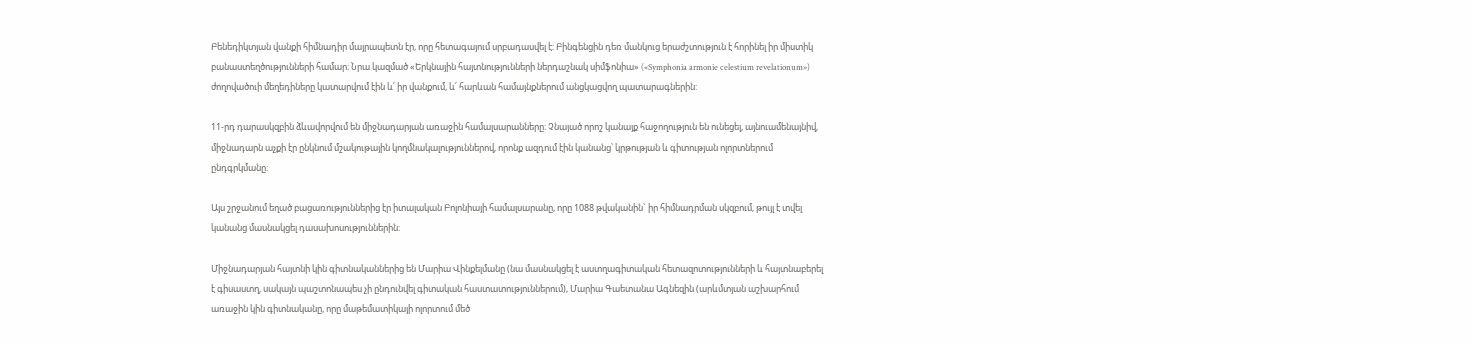Բենեդիկտյան վանքի հիմնադիր մայրապետն էր, որը հետագայում սրբադասվել է։ Բինգենցին դեռ մանկուց երաժշտություն է հորինել իր միստիկ բանաստեղծությունների համար։ Նրա կազմած «Երկնային հայտնությունների ներդաշնակ սիմֆոնիա» («Symphonia armonie celestium revelationum») ժողովածուի մեղեդիները կատարվում էին և՛ իր վանքում, և՛ հարևան համայնքներում անցկացվող պատարագներին:

11-րդ դարասկզբին ձևավորվում են միջնադարյան առաջին համալսարանները։ Չնայած որոշ կանայք հաջողություն են ունեցել, այնուամենայնիվ, միջնադարն աչքի էր ընկնում մշակութային կողմնակալություններով, որոնք ազդում էին կանանց՝ կրթության և գիտության ոլորտներում ընդգրկմանը։

Այս շրջանում եղած բացառություններից էր իտալական Բոլոնիայի համալսարանը, որը 1088 թվականին` իր հիմնադրման սկզբում, թույլ է տվել կանանց մասնակցել դասախոսություններին:

Միջնադարյան հայտնի կին գիտնականներից են Մարիա Վինքելմանը (նա մասնակցել է աստղագիտական հետազոտությունների և հայտնաբերել է գիսաստղ, սակայն պաշտոնապես չի ընդունվել գիտական հաստատություններում), Մարիա Գաետանա Ագնեզին (արևմտյան աշխարհում առաջին կին գիտնականը, որը մաթեմատիկայի ոլորտում մեծ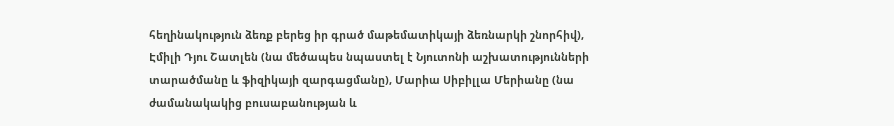հեղինակություն ձեռք բերեց իր գրած մաթեմատիկայի ձեռնարկի շնորհիվ), Էմիլի Դյու Շատլեն (նա մեծապես նպաստել է Նյուտոնի աշխատությունների տարածմանը և ֆիզիկայի զարգացմանը), Մարիա Սիբիլլա Մերիանը (նա ժամանակակից բուսաբանության և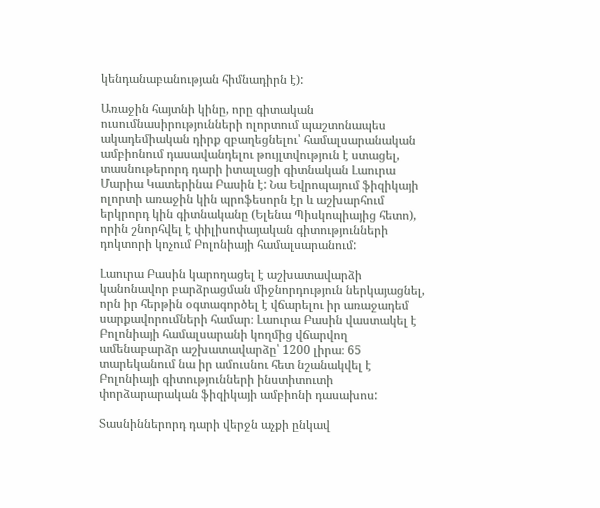կենդանաբանության հիմնադիրն է):

Առաջին հայտնի կինը, որը գիտական ուսումնասիրությունների ոլորտում պաշտոնապես ակադեմիական դիրք զբաղեցնելու՝ համալսարանական ամբիոնում դասավանդելու թույլտվություն է ստացել, տասնութերորդ դարի իտալացի գիտնական Լաուրա Մարիա Կատերինա Բասին է: Նա Եվրոպայում ֆիզիկայի ոլորտի առաջին կին պրոֆեսորն էր և աշխարհում երկրորդ կին գիտնականը (Ելենա Պիսկոպիայից հետո), որին շնորհվել է փիլիսոփայական գիտությունների դոկտորի կոչում Բոլոնիայի համալսարանում:

Լաուրա Բասին կարողացել է աշխատավարձի կանոնավոր բարձրացման միջնորդություն ներկայացնել, որն իր հերթին օգտագործել է վճարելու իր առաջադեմ սարքավորումների համար։ Լաուրա Բասին վաստակել է Բոլոնիայի համալսարանի կողմից վճարվող ամենաբարձր աշխատավարձը՝ 1200 լիրա։ 65 տարեկանում նա իր ամուսնու հետ նշանակվել է Բոլոնիայի գիտությունների ինստիտուտի փորձարարական ֆիզիկայի ամբիոնի դասախոս:

Տասնիններորդ դարի վերջն աչքի ընկավ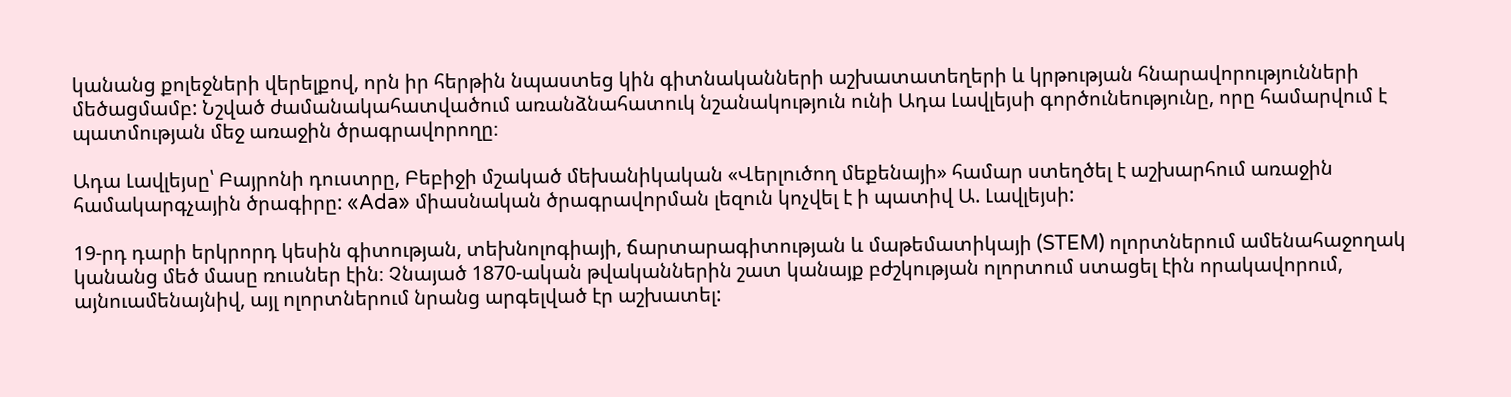կանանց քոլեջների վերելքով, որն իր հերթին նպաստեց կին գիտնականների աշխատատեղերի և կրթության հնարավորությունների մեծացմամբ: Նշված ժամանակահատվածում առանձնահատուկ նշանակություն ունի Ադա Լավլեյսի գործունեությունը, որը համարվում է պատմության մեջ առաջին ծրագրավորողը։

Ադա Լավլեյսը՝ Բայրոնի դուստրը, Բեբիջի մշակած մեխանիկական «Վերլուծող մեքենայի» համար ստեղծել է աշխարհում առաջին համակարգչային ծրագիրը: «Ada» միասնական ծրագրավորման լեզուն կոչվել է ի պատիվ Ա. Լավլեյսի:

19-րդ դարի երկրորդ կեսին գիտության, տեխնոլոգիայի, ճարտարագիտության և մաթեմատիկայի (STEM) ոլորտներում ամենահաջողակ կանանց մեծ մասը ռուսներ էին։ Չնայած 1870-ական թվականներին շատ կանայք բժշկության ոլորտում ստացել էին որակավորում, այնուամենայնիվ, այլ ոլորտներում նրանց արգելված էր աշխատել: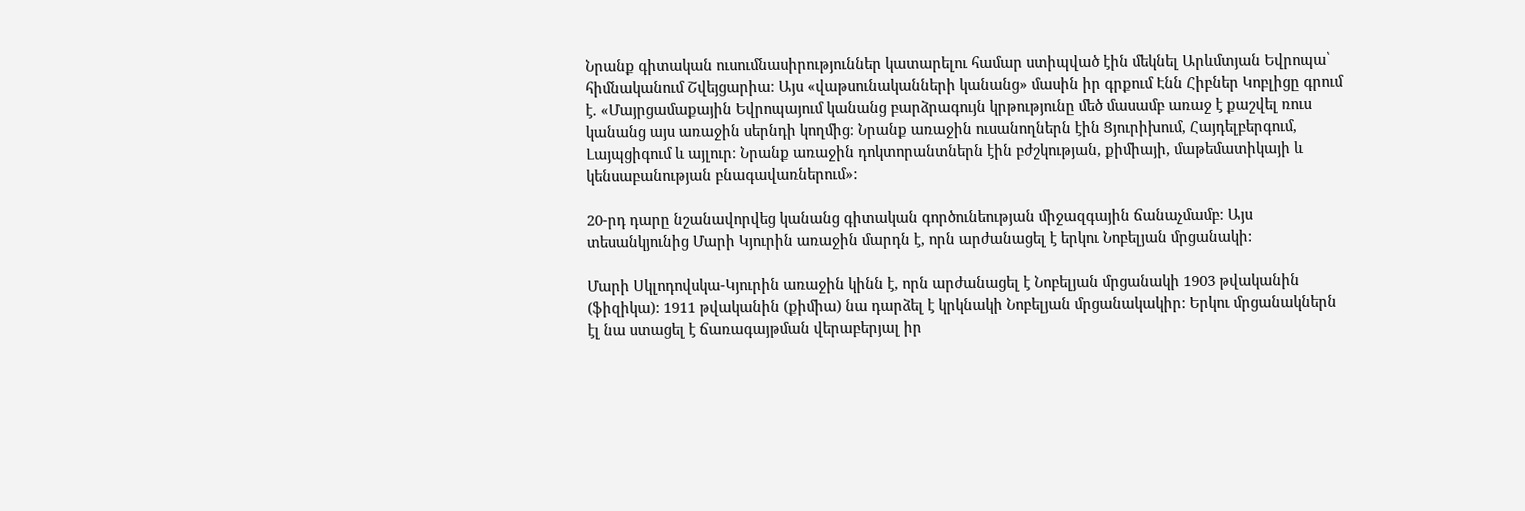Նրանք գիտական ուսումնասիրություններ կատարելու համար ստիպված էին մեկնել Արևմտյան Եվրոպա՝ հիմնականում Շվեյցարիա։ Այս «վաթսունականների կանանց» մասին իր գրքում Էնն Հիբներ Կոբլիցը գրում է. «Մայրցամաքային Եվրոպայում կանանց բարձրագույն կրթությունը մեծ մասամբ առաջ է քաշվել ռուս կանանց այս առաջին սերնդի կողմից։ Նրանք առաջին ուսանողներն էին Ցյուրիխում, Հայդելբերգում, Լայպցիգում և այլուր։ Նրանք առաջին դոկտորանտներն էին բժշկության, քիմիայի, մաթեմատիկայի և կենսաբանության բնագավառներում»:

20-րդ դարը նշանավորվեց կանանց գիտական գործունեության միջազգային ճանաչմամբ։ Այս տեսանկյունից Մարի Կյուրին առաջին մարդն է, որն արժանացել է երկու Նոբելյան մրցանակի:

Մարի Սկլոդովսկա-Կյուրին առաջին կինն է, որն արժանացել է Նոբելյան մրցանակի 1903 թվականին (ֆիզիկա): 1911 թվականին (քիմիա) նա դարձել է կրկնակի Նոբելյան մրցանակակիր: Երկու մրցանակներն էլ նա ստացել է ճառագայթման վերաբերյալ իր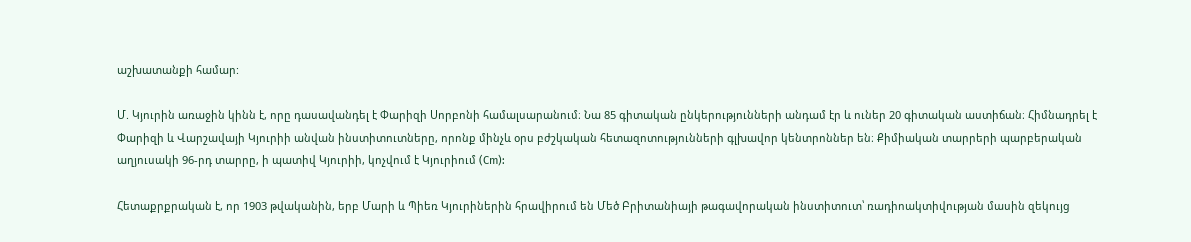աշխատանքի համար:

Մ. Կյուրին առաջին կինն է, որը դասավանդել է Փարիզի Սորբոնի համալսարանում։ Նա 85 գիտական ընկերությունների անդամ էր և ուներ 20 գիտական աստիճան։ Հիմնադրել է Փարիզի և Վարշավայի Կյուրիի անվան ինստիտուտները, որոնք մինչև օրս բժշկական հետազոտությունների գլխավոր կենտրոններ են։ Քիմիական տարրերի պարբերական աղյուսակի 96-րդ տարրը, ի պատիվ Կյուրիի, կոչվում է Կյուրիում (Cm):

Հետաքրքրական է, որ 1903 թվականին, երբ Մարի և Պիեռ Կյուրիներին հրավիրում են Մեծ Բրիտանիայի թագավորական ինստիտուտ՝ ռադիոակտիվության մասին զեկույց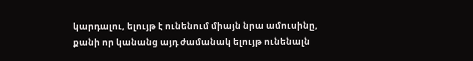կարդալու, ելույթ է ունենում միայն նրա ամուսինը, քանի որ կանանց այդ ժամանակ ելույթ ունենալն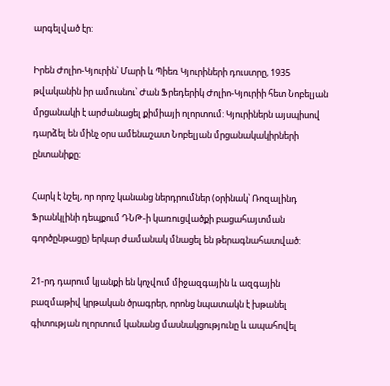արգելված էր:

Իրեն Ժոլիո-Կյուրին՝ Մարի և Պիեռ Կյուրիների դուստրը, 1935 թվականին իր ամուսնու՝ Ժան Ֆրեդերիկ Ժոլիո-Կյուրիի հետ Նոբելյան մրցանակի է արժանացել քիմիայի ոլորտում: Կյուրիներն այսպիսով դարձել են մինչ օրս ամենաշատ Նոբելյան մրցանակակիրների ընտանիքը։

Հարկ է նշել, որ որոշ կանանց ներդրումներ (օրինակ՝ Ռոզալինդ Ֆրանկլինի դեպքում ԴՆԹ-ի կառուցվածքի բացահայտման գործընթացը) երկար ժամանակ մնացել են թերագնահատված:

21-րդ դարում կյանքի են կոչվում միջազգային և ազգային բազմաթիվ կրթական ծրագրեր, որոնց նպատակն է խթանել գիտության ոլորտում կանանց մասնակցությունը և ապահովել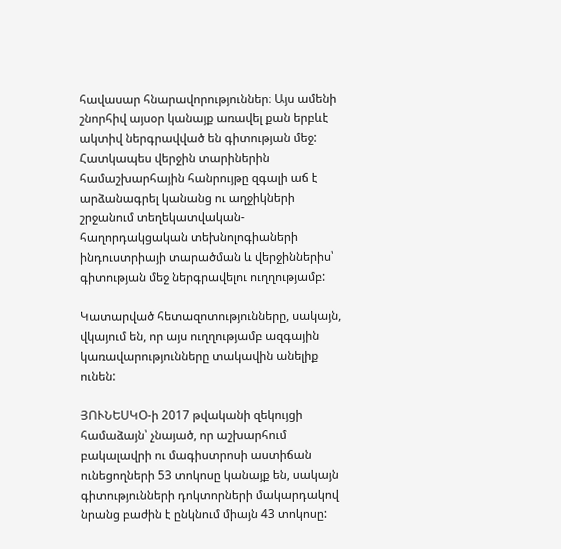հավասար հնարավորություններ։ Այս ամենի շնորհիվ այսօր կանայք առավել քան երբևէ ակտիվ ներգրավված են գիտության մեջ: Հատկապես վերջին տարիներին համաշխարհային հանրույթը զգալի աճ է արձանագրել կանանց ու աղջիկների շրջանում տեղեկատվական-հաղորդակցական տեխնոլոգիաների ինդուստրիայի տարածման և վերջիններիս՝ գիտության մեջ ներգրավելու ուղղությամբ:

Կատարված հետազոտությունները, սակայն, վկայում են, որ այս ուղղությամբ ազգային կառավարությունները տակավին անելիք ունեն:

ՅՈՒՆԵՍԿՕ-ի 2017 թվականի զեկույցի համաձայն՝ չնայած, որ աշխարհում բակալավրի ու մագիստրոսի աստիճան ունեցողների 53 տոկոսը կանայք են, սակայն գիտությունների դոկտորների մակարդակով նրանց բաժին է ընկնում միայն 43 տոկոսը: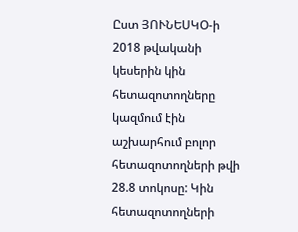Ըստ ՅՈՒՆԵՍԿՕ-ի 2018 թվականի կեսերին կին հետազոտողները կազմում էին աշխարհում բոլոր հետազոտողների թվի 28.8 տոկոսը: Կին հետազոտողների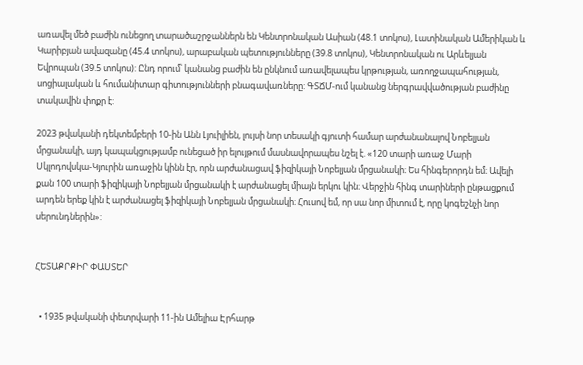առավել մեծ բաժին ունեցող տարածաշրջաններն են Կենտրոնական Ասիան (48.1 տոկոս), Լատինական Ամերիկան և Կարիբյան ավազանը (45.4 տոկոս), արաբական պետությունները (39.8 տոկոս), Կենտրոնական ու Արևելյան Եվրոպան (39.5 տոկոս): Ընդ որում՝ կանանց բաժին են ընկնում առավելապես կրթության, առողջապահության, սոցիալական և հումանիտար գիտությունների բնագավառները: ԳՏՃՄ-ում կանանց ներգրավվածության բաժինը տակավին փոքր է:

2023 թվականի դեկտեմբերի 10-ին Անն Լյուիլիեն, լույսի նոր տեսակի գյուտի համար արժանանալով Նոբելյան մրցանակի, այդ կապակցությամբ ունեցած իր ելույթում մասնավորապես նշել է. «120 տարի առաջ Մարի Սկլոդովսկա-Կյուրին առաջին կինն էր, որն արժանացավ ֆիզիկայի Նոբելյան մրցանակի։ Ես հինգերորդն եմ։ Ավելի քան 100 տարի ֆիզիկայի Նոբելյան մրցանակի է արժանացել միայն երկու կին։ Վերջին հինգ տարիների ընթացքում արդեն երեք կին է արժանացել ֆիզիկայի Նոբելյան մրցանակի։ Հուսով եմ, որ սա նոր միտում է, որը կոգեշնչի նոր սերունդներին»:


ՀԵՏԱՔՐՔԻՐ ՓԱՍՏԵՐ


  • 1935 թվականի փետրվարի 11-ին Ամելիա Էրհարթ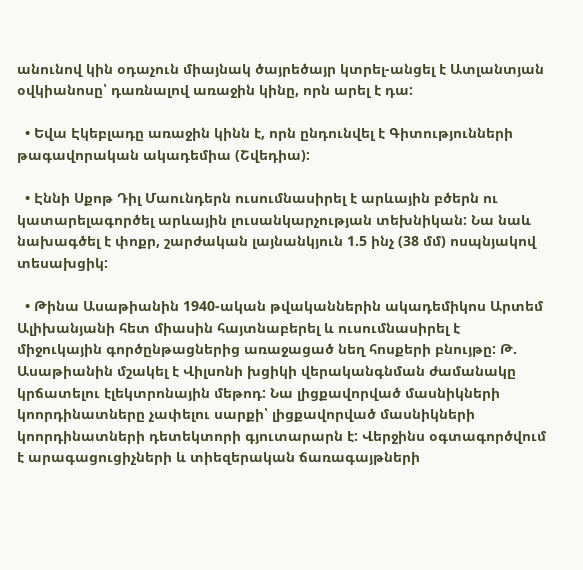անունով կին օդաչուն միայնակ ծայրեծայր կտրել-անցել է Ատլանտյան օվկիանոսը՝ դառնալով առաջին կինը, որն արել է դա:

  • Եվա Էկեբլադը առաջին կինն է, որն ընդունվել է Գիտությունների թագավորական ակադեմիա (Շվեդիա):

  • Էննի Սքոթ Դիլ Մաունդերն ուսումնասիրել է արևային բծերն ու կատարելագործել արևային լուսանկարչության տեխնիկան: Նա նաև նախագծել է փոքր, շարժական լայնանկյուն 1.5 ինչ (38 մմ) ոսպնյակով տեսախցիկ:

  • Թինա Ասաթիանին 1940-ական թվականներին ակադեմիկոս Արտեմ Ալիխանյանի հետ միասին հայտնաբերել և ուսումնասիրել է միջուկային գործընթացներից առաջացած նեղ հոսքերի բնույթը: Թ. Ասաթիանին մշակել է Վիլսոնի խցիկի վերականգնման ժամանակը կրճատելու էլեկտրոնային մեթոդ: Նա լիցքավորված մասնիկների կոորդինատները չափելու սարքի՝ լիցքավորված մասնիկների կոորդինատների դետեկտորի գյուտարարն է: Վերջինս օգտագործվում է արագացուցիչների և տիեզերական ճառագայթների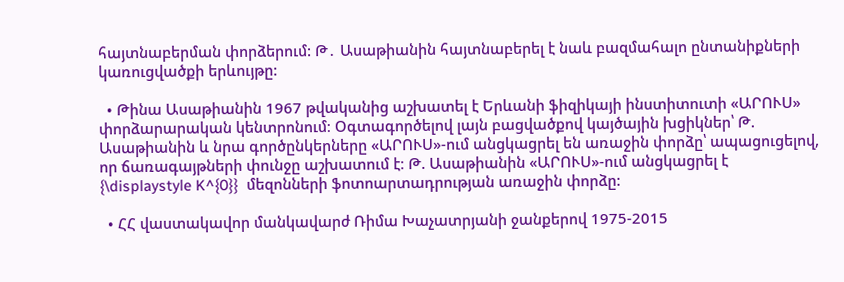հայտնաբերման փորձերում: Թ․ Ասաթիանին հայտնաբերել է նաև բազմահալո ընտանիքների կառուցվածքի երևույթը:

  • Թինա Ասաթիանին 1967 թվականից աշխատել է Երևանի ֆիզիկայի ինստիտուտի «ԱՐՈՒՍ» փորձարարական կենտրոնում։ Օգտագործելով լայն բացվածքով կայծային խցիկներ՝ Թ. Ասաթիանին և նրա գործընկերները «ԱՐՈՒՍ»-ում անցկացրել են առաջին փորձը՝ ապացուցելով, որ ճառագայթների փունջը աշխատում է։ Թ. Ասաթիանին «ԱՐՈՒՍ»-ում անցկացրել է {\displaystyle K^{0}}  մեզոնների ֆոտոարտադրության առաջին փորձը:

  • ՀՀ վաստակավոր մանկավարժ Ռիմա Խաչատրյանի ջանքերով 1975-2015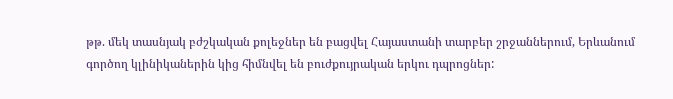թթ. մեկ տասնյակ բժշկական քոլեջներ են բացվել Հայաստանի տարբեր շրջաններում, Երևանում գործող կլինիկաներին կից հիմնվել են բուժքույրական երկու դպրոցներ: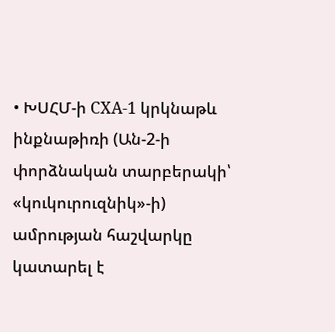• ԽՍՀՄ-ի СХА-1 կրկնաթև ինքնաթիռի (Ան-2-ի փորձնական տարբերակի՝ «կուկուրուզնիկ»-ի) ամրության հաշվարկը կատարել է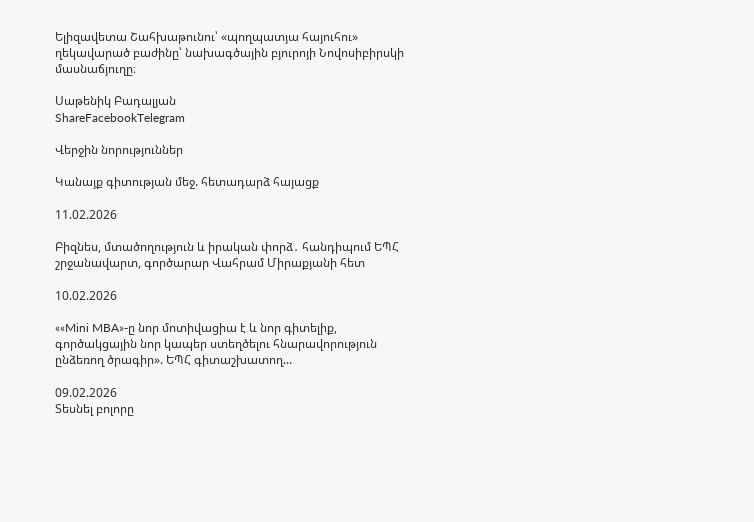Ելիզավետա Շահխաթունու՝ «պողպատյա հայուհու» ղեկավարած բաժինը՝ նախագծային բյուրոյի Նովոսիբիրսկի մասնաճյուղը։

Սաթենիկ Բադալյան
ShareFacebookTelegram

Վերջին նորություններ

Կանայք գիտության մեջ. հետադարձ հայացք

11.02.2026

Բիզնես, մտածողություն և իրական փորձ․ հանդիպում ԵՊՀ շրջանավարտ, գործարար Վահրամ Միրաքյանի հետ

10.02.2026

««Mini MBA»-ը նոր մոտիվացիա է և նոր գիտելիք, գործակցային նոր կապեր ստեղծելու հնարավորություն ընձեռող ծրագիր». ԵՊՀ գիտաշխատող...

09.02.2026
Տեսնել բոլորը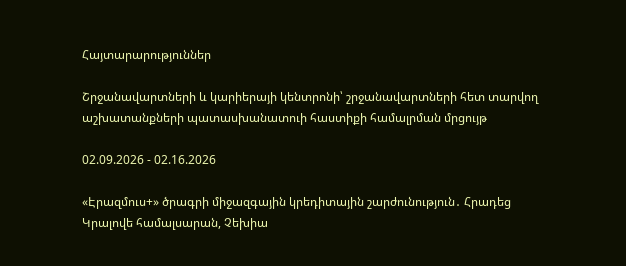Հայտարարություններ

Շրջանավարտների և կարիերայի կենտրոնի՝ շրջանավարտների հետ տարվող աշխատանքների պատասխանատուի հաստիքի համալրման մրցույթ

02.09.2026 - 02.16.2026

«Էրազմուս+» ծրագրի միջազգային կրեդիտային շարժունություն․ Հրադեց Կրալովե համալսարան, Չեխիա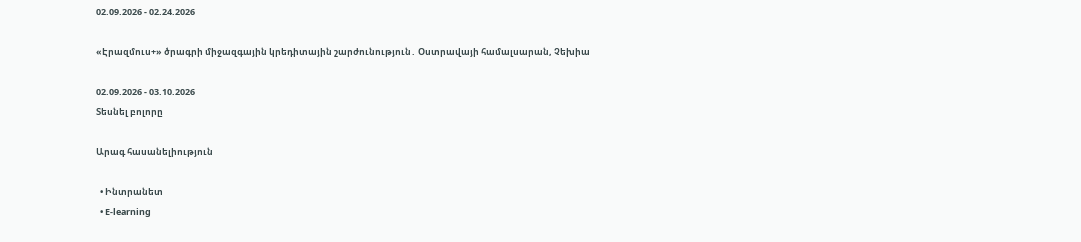02.09.2026 - 02.24.2026

«Էրազմուս+» ծրագրի միջազգային կրեդիտային շարժունություն․ Օստրավայի համալսարան, Չեխիա

02.09.2026 - 03.10.2026
Տեսնել բոլորը

Արագ հասանելիություն

  • Ինտրանետ
  • E-learning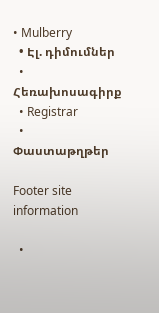• Mulberry
  • Էլ. դիմումներ
  • Հեռախոսագիրք
  • Registrar
  • Փաստաթղթեր

Footer site information

  •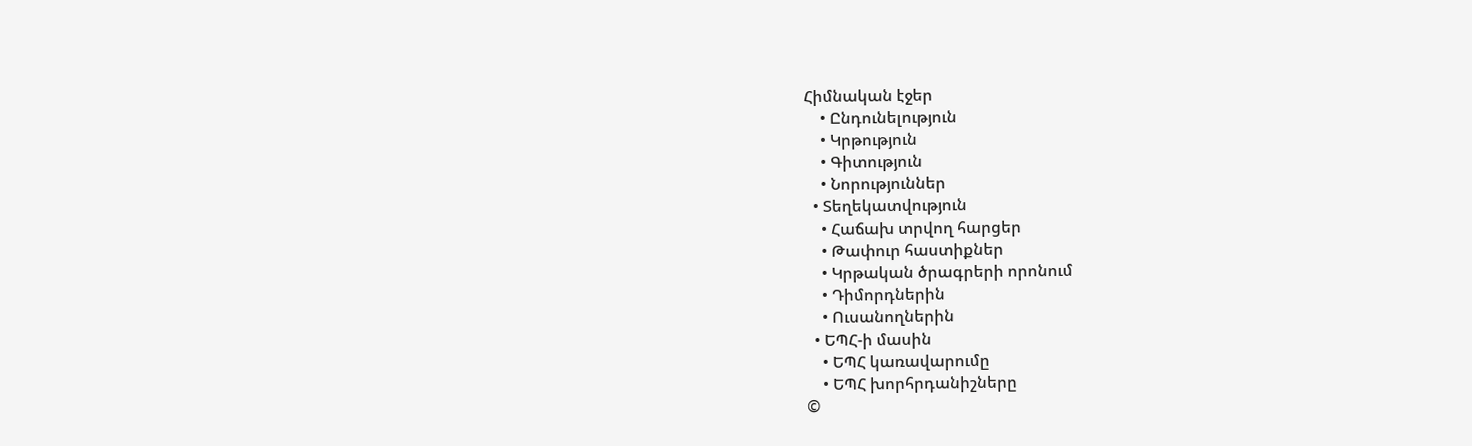Հիմնական էջեր
    • Ընդունելություն
    • Կրթություն
    • Գիտություն
    • Նորություններ
  • Տեղեկատվություն
    • Հաճախ տրվող հարցեր
    • Թափուր հաստիքներ
    • Կրթական ծրագրերի որոնում
    • Դիմորդներին
    • Ուսանողներին
  • ԵՊՀ-ի մասին
    • ԵՊՀ կառավարումը
    • ԵՊՀ խորհրդանիշները
©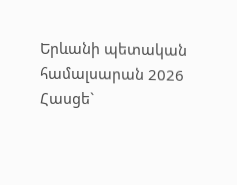Երևանի պետական համալսարան 2026
Հասցե`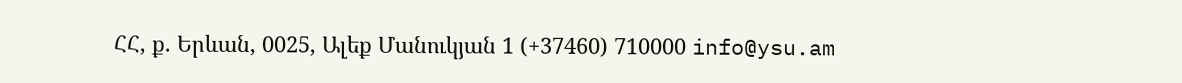ՀՀ, ք. Երևան, 0025, Ալեք Մանուկյան 1 (+37460) 710000 info@ysu.am